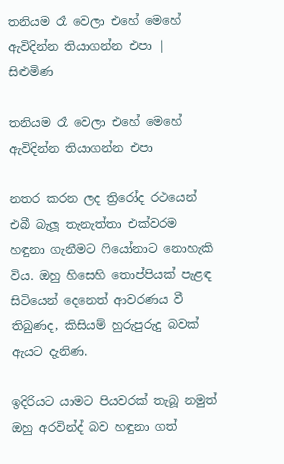තනියම රෑ වෙලා එහේ මෙහේ ඇවිදින්න තියාගන්න එපා | සිළුමිණ

තනියම රෑ වෙලා එහේ මෙහේ ඇවිදින්න තියාගන්න එපා

නතර කරන ලද ත්‍රිරෝද රථයෙන් එබී බැලූ තැනැත්තා එක්වරම හඳුනා ගැනීමට ෆියෝනාට නොහැකි විය. ඔහු හිසෙහි තොප්පියක් පැළඳ සිටියෙන් දෙනෙත් ආවරණය වී තිබුණද, කිසියම් හුරුපුරුදු බවක් ඇයට දැනිණ.

ඉදිරියට යාමට පියවරක් තැබූ නමුත් ඔහු අරවින්ද් බව හඳුනා ගත්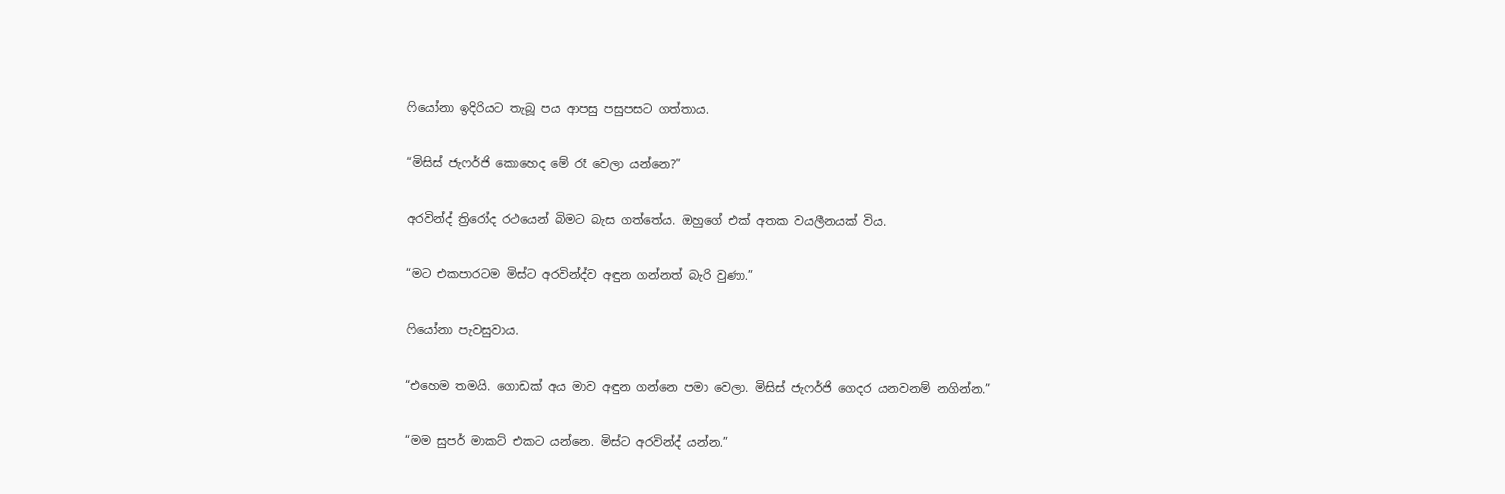ෆියෝනා ඉදිරියට තැබූ පය ආපසු පසුපසට ගත්තාය.

“මිසිස් ජැෆර්ජි කොහෙද මේ රෑ වෙලා යන්නෙ?”

අරවින්ද් ත්‍රිරෝද රථයෙන් බිමට බැස ගත්තේය. ඔහුගේ එක් අතක වයලීනයක් විය.

“මට එකපාරටම මිස්ට අරවින්ද්ව අඳුන ගන්නත් බැරි වුණා.”

ෆියෝනා පැවසුවාය.

“එහෙම තමයි. ගොඩක් අය මාව අඳුන ගන්නෙ පමා වෙලා. මිසිස් ජැෆර්ජි ගෙදර යනවනම් නගින්න.”

“මම සුපර් මාකට් එකට යන්නෙ. මිස්ට අරවින්ද් යන්න.”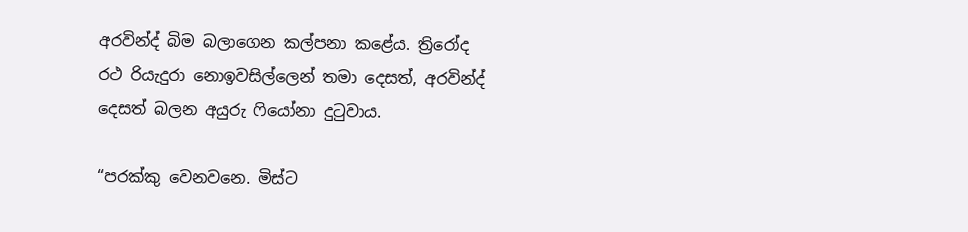අරවින්ද් බිම බලාගෙන කල්පනා කළේය. ත්‍රිරෝද රථ රියැදුරා නොඉවසිල්ලෙන් තමා දෙසත්, අරවින්ද් දෙසත් බලන අයුරු ෆියෝනා දුටුවාය.

“පරක්කු වෙනවනෙ. මිස්ට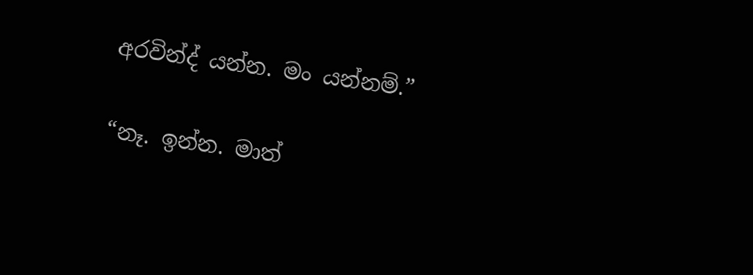අරවින්ද් යන්න. මං යන්නම්.”

“නෑ. ඉන්න. මාත්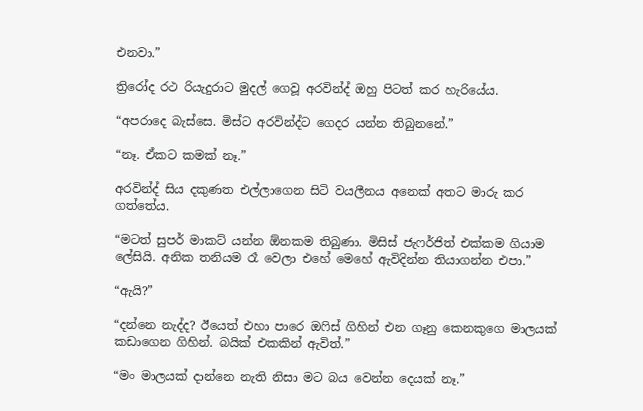එනවා.”

ත්‍රිරෝද රථ රියැදුරාට මුදල් ගෙවූ අරවින්ද් ඔහු පිටත් කර හැරියේය.

“අපරාදෙ බැස්සෙ. මිස්ට අරවින්ද්ට ගෙදර යන්න තිබුනනේ.”

“නෑ. ඒකට කමක් නෑ.”

අරවින්ද් සිය දකුණත එල්ලාගෙන සිටි වයලීනය අනෙක් අතට මාරු කර ගත්තේය.

“මටත් සුපර් මාකට් යන්න ඕනකම තිබුණා. මිසිස් ජැෆර්ජිත් එක්කම ගියාම ලේසියි. අනික තනියම රෑ වෙලා එහේ මෙහේ ඇවිදින්න තියාගන්න එපා.”

“ඇයි?”

“දන්නෙ නැද්ද? ඊයෙත් එහා පාරෙ ඔෆිස් ගිහින් එන ගෑනු කෙනකුගෙ මාලයක් කඩාගෙන ගිහින්. බයික් එකකින් ඇවිත්.”

“මං මාලයක් දාන්නෙ නැති නිසා මට බය වෙන්න දෙයක් නෑ.”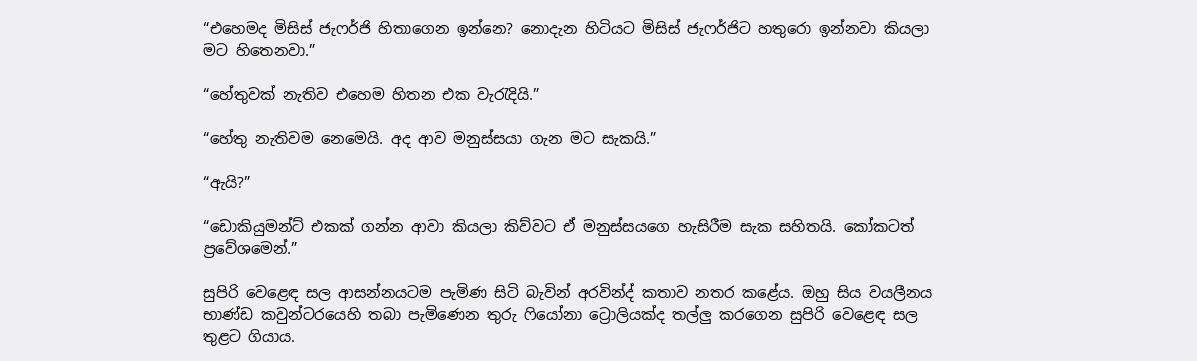“එහෙමද මිසිස් ජැෆර්ජි හිතාගෙන ඉන්නෙ? නොදැන හිටියට මිසිස් ජැෆර්ජිට හතුරො ඉන්නවා කියලා මට හිතෙනවා.”

“හේතුවක් නැතිව එහෙම හිතන එක වැරැදියි.”

“හේතු නැතිවම නෙමෙයි. අද ආව මනුස්සයා ගැන මට සැකයි.”

“ඇයි?”

“ඩොකියුමන්ට් එකක් ගන්න ආවා කියලා කිව්වට ඒ මනුස්සයගෙ හැසිරීම සැක සහිතයි. කෝකටත් ප්‍රවේශමෙන්.”

සුපිරි වෙළෙඳ සල ආසන්නයටම පැමිණ සිටි බැවින් අරවින්ද් කතාව නතර කළේය. ඔහු සිය වයලීනය භාණ්ඩ කවුන්ටරයෙහි තබා පැමිණෙන තුරු ෆියෝනා ට්‍රොලියක්ද තල්ලු කරගෙන සුපිරි වෙළෙඳ සල තුළට ගියාය.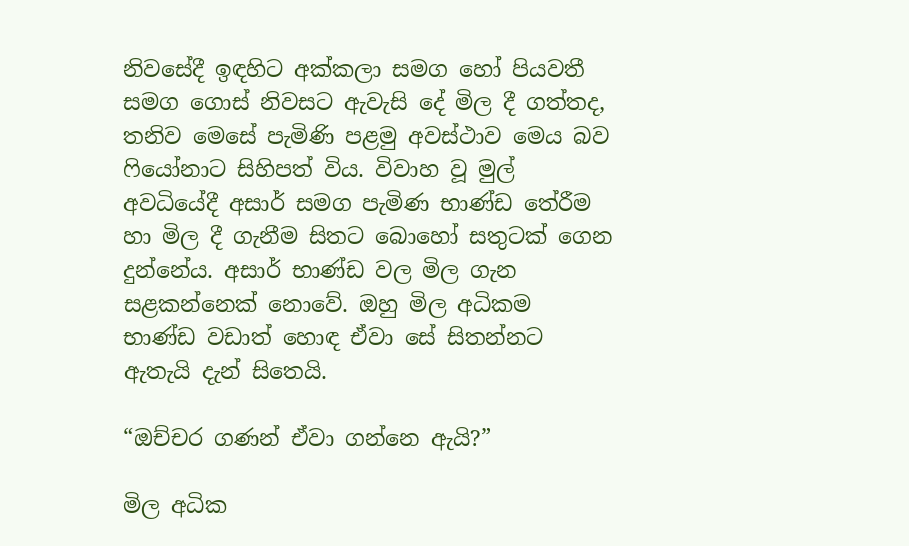නිවසේදී ඉඳහිට අක්කලා සමග හෝ පියවතී සමග ගොස් නිවසට ඇවැසි දේ මිල දී ගත්තද, තනිව මෙසේ පැමිණි පළමු අවස්ථාව මෙය බව ෆියෝනාට සිහිපත් විය. විවාහ වූ මුල් අවධියේදී අසාර් සමග පැමිණ භාණ්ඩ තේරීම හා මිල දී ගැනීම සිතට බොහෝ සතුටක් ගෙන දුන්නේය. අසාර් භාණ්ඩ වල මිල ගැන සළකන්නෙක් නොවේ. ඔහු මිල අධිකම භාණ්ඩ වඩාත් හොඳ ඒවා සේ සිතන්නට ඇතැයි දැන් සිතෙයි.

“ඔච්චර ගණන් ඒවා ගන්නෙ ඇයි?”

මිල අධික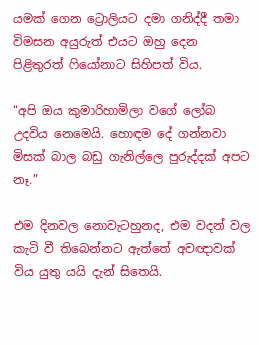යමක් ගෙන ට්‍රොලියට දමා ගනිද්දී තමා විමසන අයුරුත් එයට ඔහු දෙන පිළිතුරත් ෆියෝනාට සිහිපත් විය.

“අපි ඔය කුමාරිහාමිලා වගේ ලෝබ උදවිය නෙමෙයි. හොඳම දේ ගන්නවා මිසක් බාල බඩු ගැනිල්ලෙ පුරුද්දක් අපට නෑ.”

එම දිනවල නොවැටහුනද, එම වදන් වල කැටි වී තිබෙන්නට ඇත්තේ අවඥාවක් විය යුතු යයි දැන් සිතෙයි.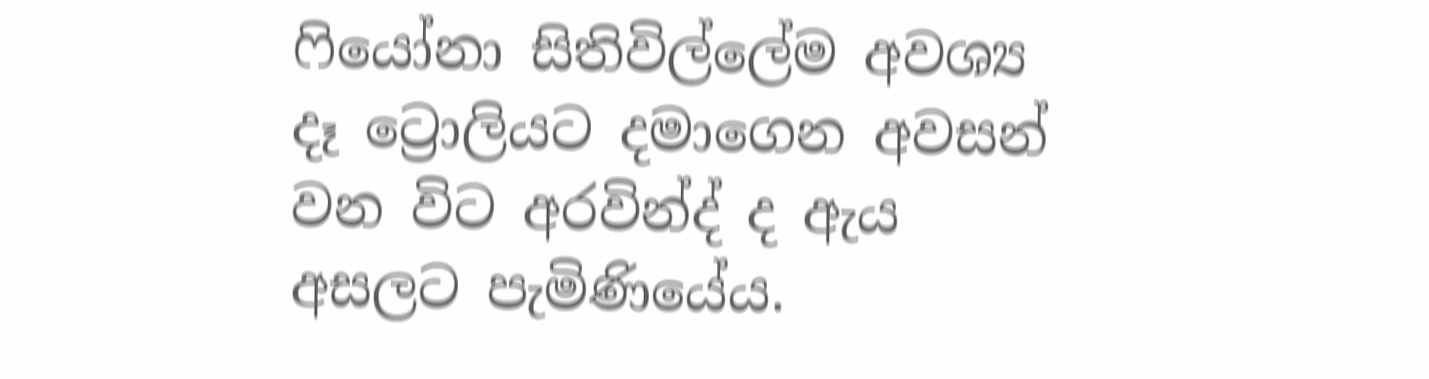ෆියෝනා සිතිවිල්ලේම අවශ්‍ය දෑ ට්‍රොලියට දමාගෙන අවසන් වන විට අරවින්ද් ද ඇය අසලට පැමිණියේය.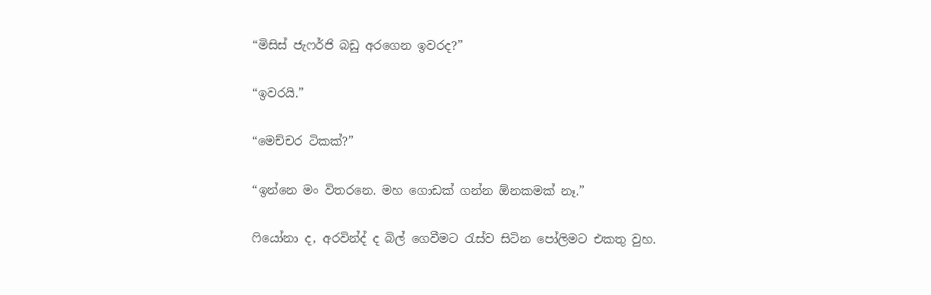“මිසිස් ජැෆර්ජි බඩු අරගෙන ඉවරද?”

“ඉවරයි.”

“මෙච්චර ටිකක්?”

“ඉන්නෙ මං විතරනෙ. මහ ගොඩක් ගන්න ඕනකමක් නෑ.”

ෆියෝනා ද, අරවින්ද් ද බිල් ගෙවීමට රැස්ව සිටින පෝලිමට එකතු වුහ.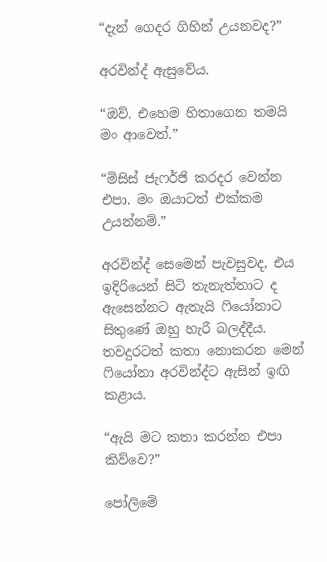“දැන් ගෙදර ගිහින් උයනවද?”

අරවින්ද් ඇසුවේය.

“ඔව්. එහෙම හිතාගෙන තමයි මං ආවෙත්.”

“මිසිස් ජැෆර්ජි කරදර වෙන්න එපා. මං ඔයාටත් එක්කම උයන්නම්.”

අරවින්ද් සෙමෙන් පැවසුවද, එය ඉදිරියෙන් සිටි තැනැත්තාට ද ඇසෙන්නට ඇතැයි ෆියෝනාට සිතුණේ ඔහු හැරී බලද්දීය. තවදුරටත් කතා නොකරන මෙන් ෆියෝනා අරවින්ද්ට ඇසින් ඉඟි කළාය.

“ඇයි මට කතා කරන්න එපා කිව්වෙ?”

පෝලිමේ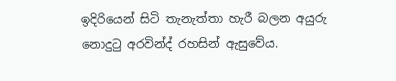ඉදිරියෙන් සිටි තැනැත්තා හැරී බලන අයුරු නොදුටු අරවින්ද් රහසින් ඇසුවේය.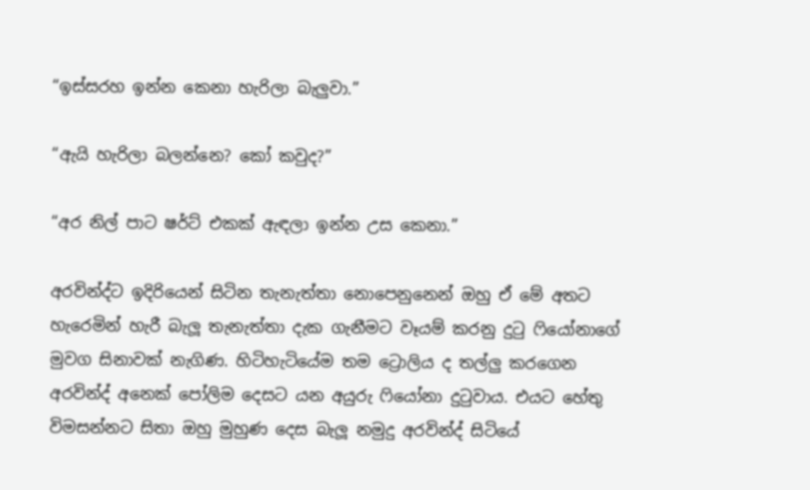“ඉස්සරහ ඉන්න කෙනා හැරිලා බැලුවා.”

“ඇයි හැරිලා බලන්නෙ? කෝ කවුද?”

“අර නිල් පාට ෂර්ට් එකක් ඇඳලා ඉන්න උස කෙනා.”

අරවින්ද්ට ඉදිරියෙන් සිටින තැනැත්තා නොපෙනුනෙන් ඔහු ඒ මේ අතට හැරෙමින් හැරී බැලූ තැනැත්තා දැක ගැනීමට වෑයම් කරනු දුටු ෆියෝනාගේ මුවග සිනාවක් නැගිණ. හිටිහැටියේම තම ට්‍රොලිය ද තල්ලු කරගෙන අරවින්ද් අනෙක් පෝලිම දෙසට යන අයුරු ෆියෝනා දුටුවාය. එයට හේතු විමසන්නට සිතා ඔහු මුහුණ දෙස බැලූ නමුදු අරවින්ද් සිටියේ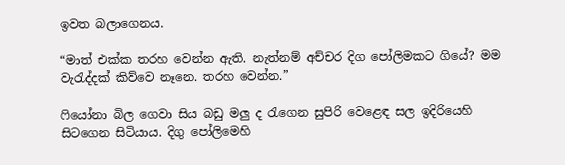ඉවත බලාගෙනය.

“මාත් එක්ක තරහ වෙන්න ඇති. නැත්නම් අච්චර දිග පෝලිමකට ගියේ? මම වැරැද්දක් කිව්වෙ නෑනෙ. තරහ වෙන්න.”

ෆියෝනා බිල ගෙවා සිය බඩු මලු ද රැගෙන සුපිරි වෙළෙඳ සල ඉදිරියෙහි සිටගෙන සිටියාය. දිගු පෝලිමෙහි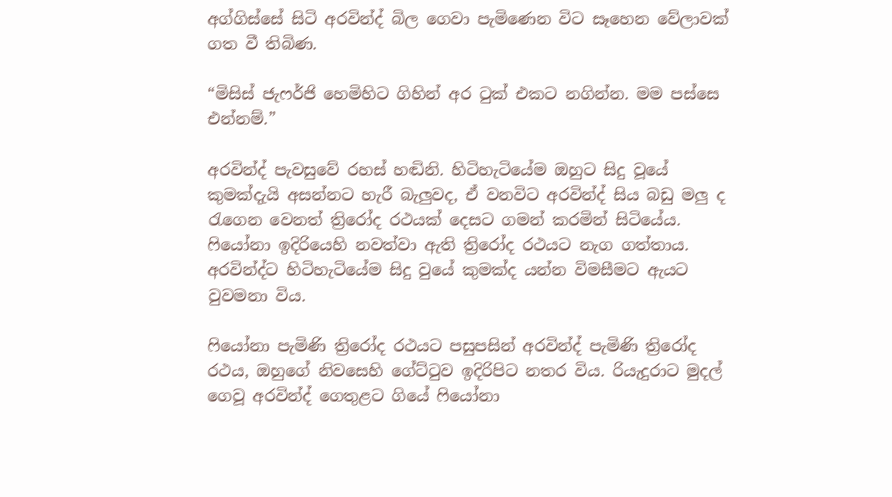අග්ගිස්සේ සිටි අරවින්ද් බිල ගෙවා පැමිණෙන විට සෑහෙන වේලාවක් ගත වී තිබිණ.

“මිසිස් ජැෆර්ජි හෙමිහිට ගිහින් අර ටුක් එකට නගින්න. මම පස්සෙ එන්නම්.”

අරවින්ද් පැවසුවේ රහස් හඬිනි. හිටිහැටියේම ඔහුට සිදු වූයේ කුමක්දැයි අසන්නට හැරී බැලුවද, ඒ වනවිට අරවින්ද් සිය බඩු මලු ද රැගෙන වෙනත් ත්‍රිරෝද රථයක් දෙසට ගමන් කරමින් සිටියේය. ෆියෝනා ඉදිරියෙහි නවත්වා ඇති ත්‍රිරෝද රථයට නැග ගත්තාය. අරවින්ද්ට හිටිහැටියේම සිදු වුයේ කුමක්ද යන්න විමසීමට ඇයට වුවමනා විය.

ෆියෝනා පැමිණි ත්‍රිරෝද රථයට පසුපසින් අරවින්ද් පැමිණි ත්‍රිරෝද රථය, ඔහුගේ නිවසෙහි ගේට්ටුව ඉදිරිපිට නතර විය. රියැදුරාට මුදල් ගෙවූ අරවින්ද් ගෙතුළට ගියේ ෆියෝනා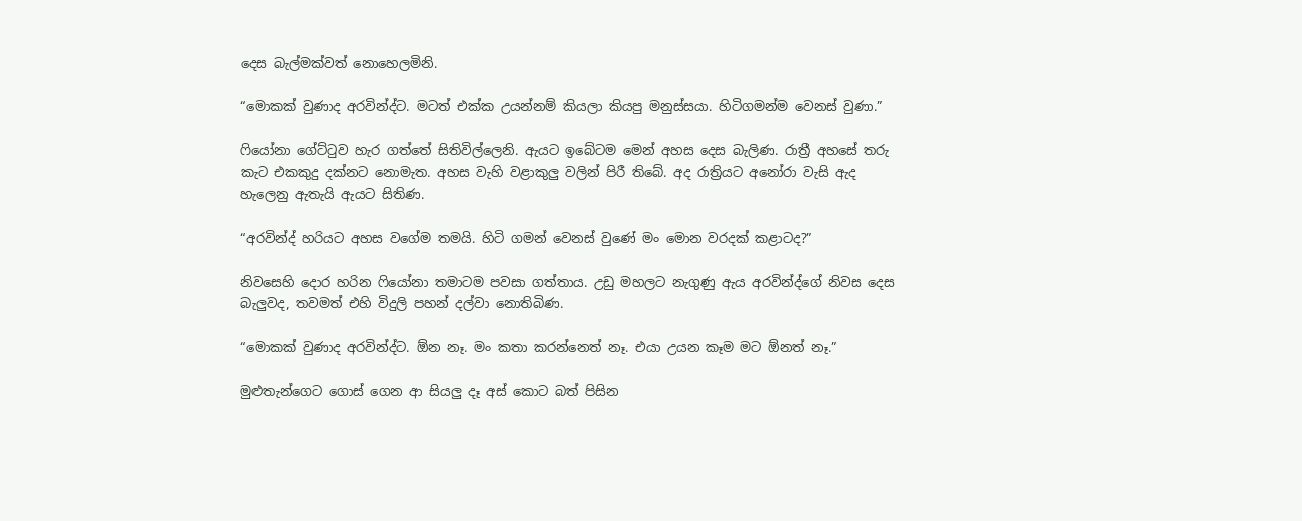දෙස බැල්මක්වත් නොහෙලමිනි.

“මොකක් වුණාද අරවින්ද්ට. මටත් එක්ක උයන්නම් කියලා කියපු මනුස්සයා. හිටිගමන්ම වෙනස් වුණා.”

ෆියෝනා ගේට්ටුව හැර ගත්තේ සිතිවිල්ලෙනි. ඇයට ඉබේටම මෙන් අහස දෙස බැලිණ. රාත්‍රී අහසේ තරු කැට එකකුදු දක්නට නොමැත. අහස වැහි වළාකුලු වලින් පිරී තිබේ. අද රාත්‍රියට අනෝරා වැසි ඇද හැලෙනු ඇතැයි ඇයට සිතිණ.

“අරවින්ද් හරියට අහස වගේම තමයි. හිටි ගමන් වෙනස් වුණේ මං මොන වරදක් කළාටද?”

නිවසෙහි දොර හරින ෆියෝනා තමාටම පවසා ගත්තාය. උඩු මහලට නැගුණු ඇය අරවින්ද්ගේ නිවස දෙස බැලුවද, තවමත් එහි විදුලි පහන් දල්වා නොතිබිණ.

“මොකක් වුණාද අරවින්ද්ට. ඕන නෑ. මං කතා කරන්නෙත් නෑ. එයා උයන කෑම මට ඕනත් නෑ.”

මුළුතැන්ගෙට ගොස් ගෙන ආ සියලු දෑ අස් කොට බත් පිසින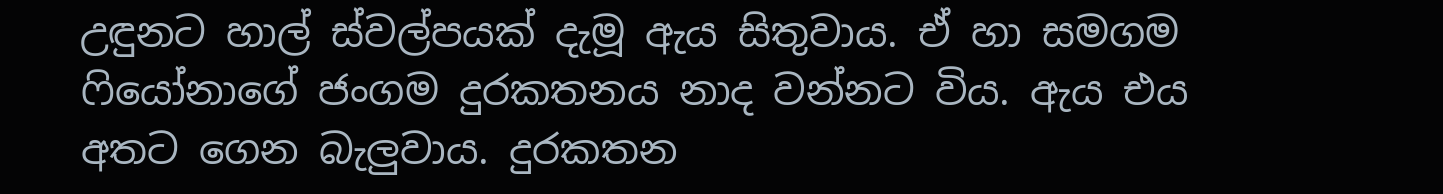උඳුනට හාල් ස්වල්පයක් දැමූ ඇය සිතුවාය. ඒ හා සමගම ෆියෝනාගේ ජංගම දුරකතනය නාද වන්නට විය. ඇය එය අතට ගෙන බැලුවාය. දුරකතන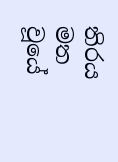තිරය මත වූයේ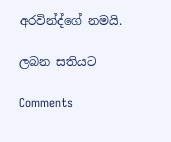අරවින්ද්ගේ නමයි.

ලබන සතියට

Comments